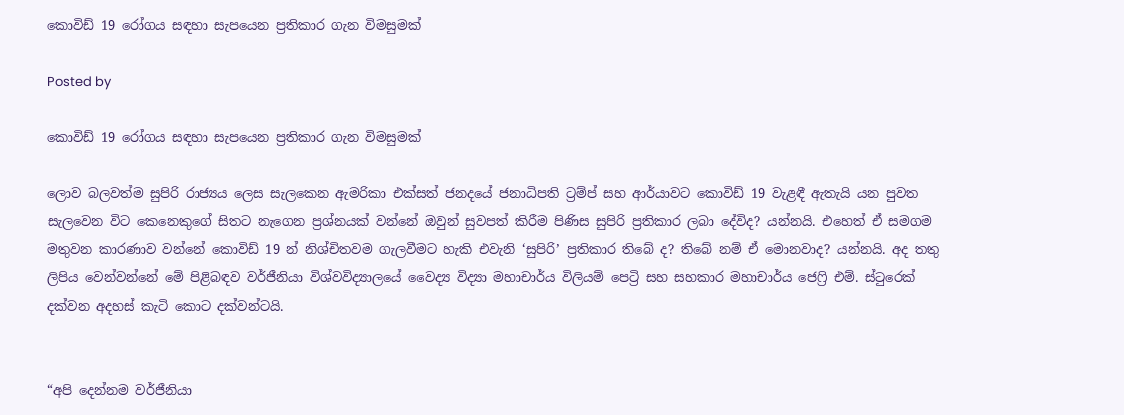කොවිඩ් 19 රෝගය සඳහා සැපයෙන ප්‍රතිකාර ගැන විමසුමක්

Posted by

කොවිඩ් 19 රෝගය සඳහා සැපයෙන ප්‍රතිකාර ගැන විමසුමක්

ලොව බලවත්ම සුපිරි රාජ්‍යය ලෙස සැලකෙන ඇමරිකා එක්සත් ජනදයේ ජනාධිපති ට්‍රම්ප් සහ ආර්යාවට කොවිඩ් 19 වැළඳී ඇතැයි යන පුවත සැලවෙන විට කෙනෙකුගේ සිතට නැගෙන ප්‍රශ්නයක් වන්නේ ඔවුන් සුවපත් කිරීම පිණිස සුපිරි ප්‍රතිකාර ලබා දේවිද? යන්නයි. එහෙත් ඒ සමගම මතුවන කාරණාව වන්නේ කොවිඩ් 19 න් නිශ්චිතවම ගැලවීමට හැකි එවැනි ‘සුපිරි’ ප්‍රතිකාර තිබේ ද? තිබේ නම් ඒ මොනවාද? යන්නයි. අද තතු ලිපිය වෙන්වන්නේ මේ පිළිබඳව වර්ජීනියා විශ්වවිද්‍යාලයේ වෛද්‍ය විද්‍යා මහාචාර්ය විලියම් පෙට්‍රි සහ සහකාර මහාචාර්ය ජෙෆ්‍රි එම්. ස්ටුරෙක් දක්වන අදහස් කැටි කොට දක්වන්ටයි.


“අපි දෙන්නම වර්ජීනියා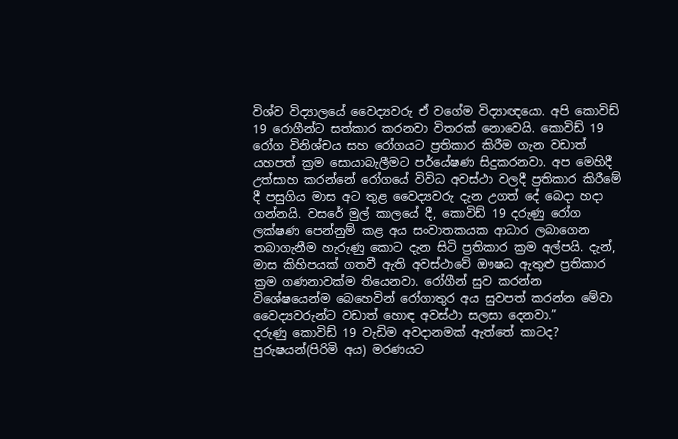විශ්ව විද්‍යාලයේ වෛද්‍යවරු ඒ වගේම විද්‍යාඥයො. අපි කොවිඩ් 19 රොගීන්ට සත්කාර කරනවා විතරක් නොවෙයි. කොවිඩ් 19 රෝග විනිශ්චය සහ රෝගයට ප්‍රතිකාර කිරීම ගැන වඩාත් යහපත් ක්‍රම සොයාබැලීමට පර්යේෂණ සිදුකරනවා. අප මෙහිදී උත්සාහ කරන්නේ රෝගයේ විවිධ අවස්ථා වලදී ප්‍රතිකාර කිරීමේ දී පසුගිය මාස අට තුළ වෛද්‍යවරු දැන උගත් දේ බෙදා හදා ගන්නයි. වසරේ මුල් කාලයේ දී, කොවිඩ් 19 දරුණු රෝග ලක්ෂණ පෙන්නුම් කළ අය සංවාතකයක ආධාර ලබාගෙන තබාගැනීම හැරුණු කොට දැන සිටි ප්‍රතිකාර ක්‍රම අල්පයි. දැන්, මාස කිහිපයක් ගතවී ඇති අවස්ථාවේ ඖෂධ ඇතුළු ප්‍රතිකාර ක්‍රම ගණනාවක්ම තියෙනවා. රෝගීන් සුව කරන්න විශේෂයෙන්ම බෙහෙවින් රෝගාතුර අය සුවපත් කරන්න මේවා වෛද්‍යවරුන්ට වඩාත් හොඳ අවස්ථා සලසා දෙනවා.”
දරුණු කොවිඩ් 19 වැඩිම අවදානමක් ඇත්තේ කාටද?
පුරුෂයන්(පිරිමි අය) මරණයට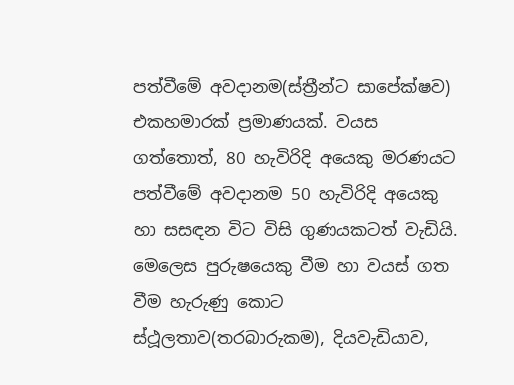පත්වීමේ අවදානම(ස්ත්‍රීන්ට සාපේක්ෂව) එකහමාරක් ප්‍රමාණයක්. වයස ගත්තොත්, 80 හැවිරිදි අයෙකු මරණයට පත්වීමේ අවදානම 50 හැවිරිදි අයෙකු හා සසඳන විට විසි ගුණයකටත් වැඩියි. මෙලෙස පුරුෂයෙකු වීම හා වයස් ගත වීම හැරුණු කොට ස්ථූලතාව(තරබාරුකම), දියවැඩියාව,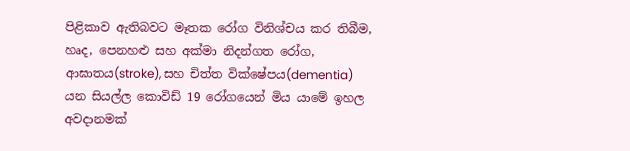පිළිකාව ඇතිබවට මෑතක රෝග විනිශ්චය කර තිබීම, හෘද, පෙනහළු සහ අක්මා නිදන්ගත රෝග, ආඝාතය(stroke), සහ චිත්ත වික්ෂේපය(dementia) යන සියල්ල කොවිඩ් 19 රෝගයෙන් මිය යාමේ ඉහල අවදානමක්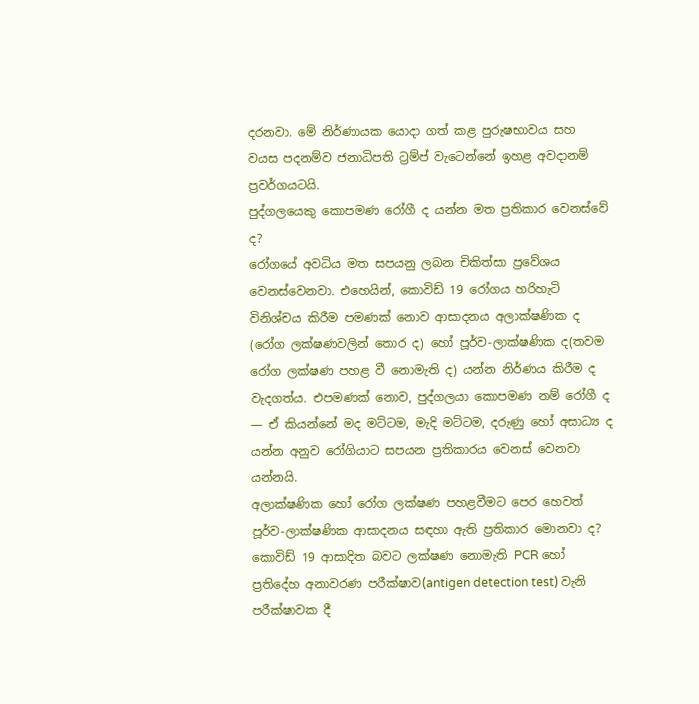දරනවා. මේ නිර්ණායක යොදා ගත් කළ පුරුෂභාවය සහ වයස පදනම්ව ජනාධිපති ට්‍රම්ප් වැටෙන්නේ ඉහළ අවදානම් ප්‍රවර්ගයටයි.
පුද්ගලයෙකු කොපමණ රෝගී ද යන්න මත ප්‍රතිකාර වෙනස්වේ ද?
රෝගයේ අවධිය මත සපයනු ලබන චිකිත්සා ප්‍රවේශය වෙනස්වෙනවා. එහෙයින්, කොවිඩ් 19 රෝගය හරිහැටි විනිශ්චය කිරීම පමණක් නොව ආසාදනය අලාක්ෂණික ද (රෝග ලක්ෂණවලින් තොර ද) හෝ පූර්ව-ලාක්ෂණික ද(තවම රෝග ලක්ෂණ පහළ වී නොමැති ද) යන්න නිර්ණය කිරීම ද වැදගත්ය. එපමණක් නොව, පුද්ගලයා කොපමණ නම් රෝගී ද — ඒ කියන්නේ මද මට්ටම, මැදි මට්ටම, දරුණු හෝ අසාධ්‍ය ද යන්න අනුව රෝගියාට සපයන ප්‍රතිකාරය වෙනස් වෙනවා යන්නයි.
අලාක්ෂණික හෝ රෝග ලක්ෂණ පහළවීමට පෙර හෙවත් පූර්ව-ලාක්ෂණික ආසාදනය සඳහා ඇති ප්‍රතිකාර මොනවා ද?
කොවිඩ් 19 ආසාදිත බවට ලක්ෂණ නොමැති PCR හෝ ප්‍රතිදේහ අනාවරණ පරීක්ෂාව(antigen detection test) වැනි පරීක්ෂාවක දී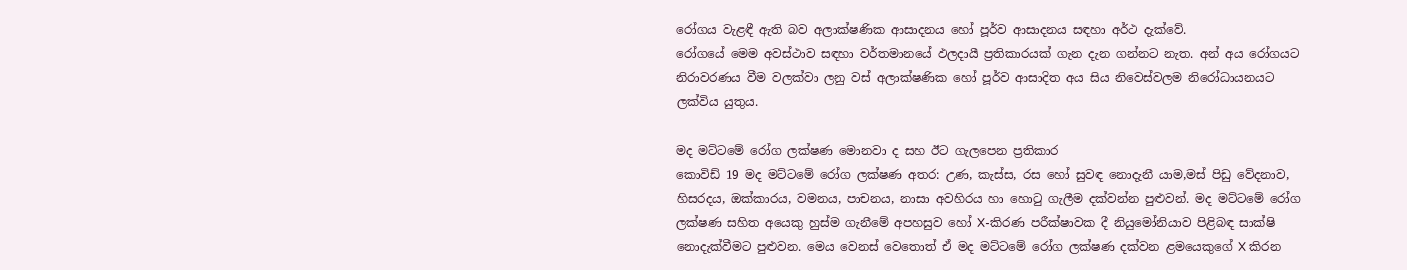රෝගය වැළඳී ඇති බව අලාක්ෂණික ආසාදනය හෝ පූර්ව ආසාදනය සඳහා අර්ථ දැක්වේ.
රෝගයේ මෙම අවස්ථාව සඳහා වර්තමානයේ ඵලදායී ප්‍රතිකාරයක් ගැන දැන ගන්නට නැත. අන් අය රෝගයට නිරාවරණය වීම වලක්වා ලනු වස් අලාක්ෂණික හෝ පූර්ව ආසාදිත අය සිය නිවෙස්වලම නිරෝධායනයට ලක්විය යුතුය.

මද මට්ටමේ රෝග ලක්ෂණ මොනවා ද සහ ඊට ගැලපෙන ප්‍රතිකාර
කොවිඩ් 19 මද මට්ටමේ රෝග ලක්ෂණ අතර: උණ, කැස්ස, රස හෝ සුවඳ නොදැනී යාම,මස් පිඩු වේදනාව, හිසරදය, ඔක්කාරය, වමනය, පාචනය, නාසා අවහිරය හා හොටු ගැලීම දක්වන්න පුළුවන්. මද මට්ටමේ රෝග ලක්ෂණ සහිත අයෙකු හුස්ම ගැනීමේ අපහසුව හෝ X-කිරණ පරීක්ෂාවක දී නියුමෝනියාව පිළිබඳ සාක්ෂි නොදැක්වීමට පුළුවන. මෙය වෙනස් වෙතොත් ඒ මද මට්ටමේ රෝග ලක්ෂණ දක්වන ළමයෙකුගේ X කිරන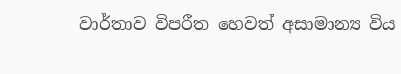වාර්තාව විපරීත හෙවත් අසාමාන්‍ය විය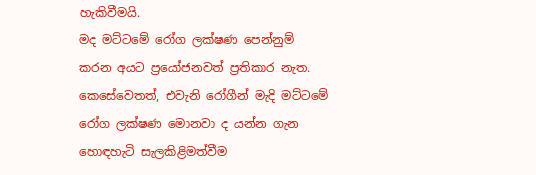හැකිවීමයි.
මද මට්ටමේ රෝග ලක්ෂණ පෙන්නුම් කරන අයට ප්‍රයෝජනවත් ප්‍රතිකාර නැත. කෙසේවෙතත්, එවැනි රෝගීන් මැදි මට්ටමේ රෝග ලක්ෂණ මොනවා ද යන්න ගැන හොඳහැටි සැලකිළිමත්වීම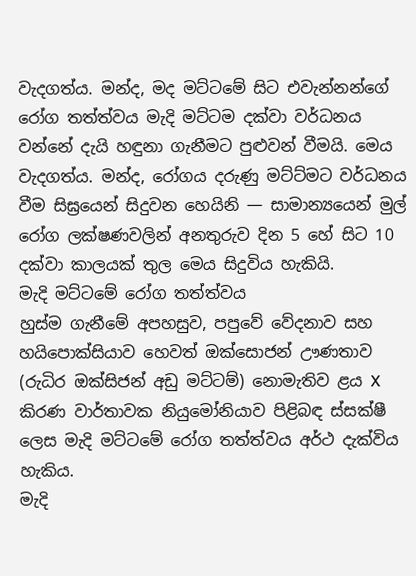වැදගත්ය. මන්ද, මද මට්ටමේ සිට එවැන්නන්ගේ රෝග තත්ත්වය මැදි මට්ටම දක්වා වර්ධනය වන්නේ දැයි හඳුනා ගැනීමට පුළුවන් වීමයි. මෙය වැදගත්ය. මන්ද, රෝගය දරුණු මට්ට්මට වර්ධනය වීම සිඝ්‍රයෙන් සිදුවන හෙයිනි — සාමාන්‍යයෙන් මුල් රෝග ලක්ෂණවලින් අනතුරුව දින 5 හේ සිට 10 දක්වා කාලයක් තුල මෙය සිදුවිය හැකියි.
මැදි මට්ටමේ රෝග තත්ත්වය
හුස්ම ගැනීමේ අපහසුව, පපුවේ වේදනාව සහ හයිපොක්සියාව හෙවත් ඔක්සොජන් ඌණතාව (රුධිර ඔක්සිජන් අඩු මට්ටම්) නොමැතිව ළය X කිරණ වාර්තාවක නියුමෝනියාව පිළිබඳ ස්සක්ෂී ලෙස මැදි මට්ටමේ රෝග තත්ත්වය අර්ථ දැක්විය හැකිය.
මැදි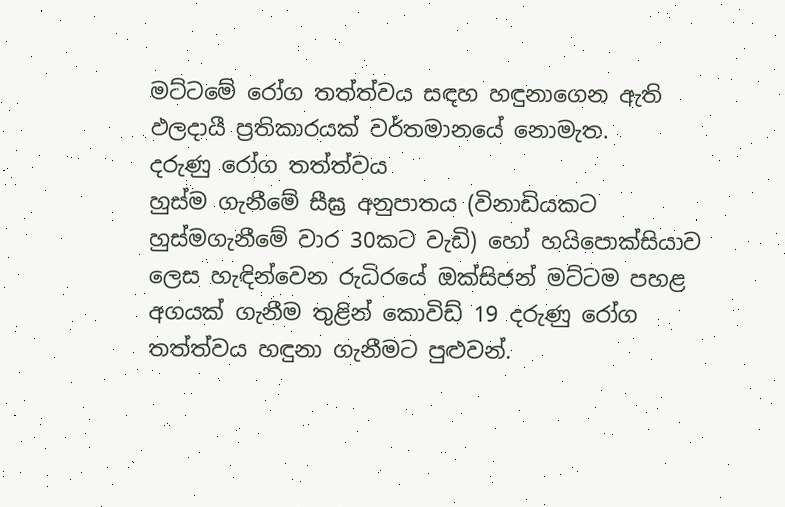මට්ටමේ රෝග තත්ත්වය සඳහ හඳුනාගෙන ඇති ඵලදායී ප්‍රතිකාරයක් වර්තමානයේ නොමැත.
දරුණු රෝග තත්ත්වය
හුස්ම ගැනීමේ සීඝ්‍ර අනුපාතය (විනාඩියකට හුස්මගැනීමේ වාර 30කට වැඩි) හෝ හයිපොක්සියාව ලෙස හැඳින්වෙන රුධිරයේ ඔක්සිජන් මට්ටම පහළ අගයක් ගැනීම තුළින් කොවිඩ් 19 දරුණු රෝග තත්ත්වය හඳුනා ගැනීමට පුළුවන්.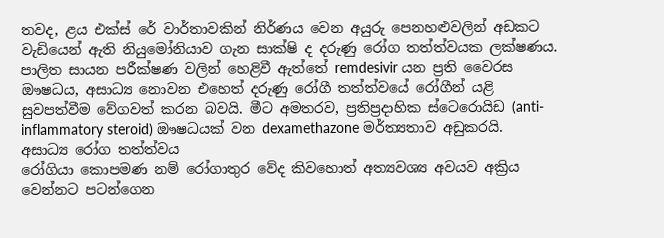තවද, ළය එක්ස් රේ වාර්තාවකින් නිර්ණය වෙන අයුරු පෙනහළුවලින් අඩකට වැඩියෙන් ඇති නියුමෝනියාව ගැන සාක්ෂි ද දරුණු රෝග තත්ත්වයක ලක්ෂණය.
පාලිත සායන පරීක්ෂණ වලින් හෙළිවී ඇත්තේ remdesivir යන ප්‍රති වෛරස ඖෂධය, අසාධ්‍ය නොවන එහෙත් දරුණු රෝගී තත්ත්වයේ රෝගීන් යළි සුවපත්වීම වේගවත් කරන බවයි. මීට අමතරව, ප්‍රතිප්‍රදාහික ස්ටෙරොයිඩ (anti-inflammatory steroid) ඖෂධයක් වන dexamethazone මර්ත්‍යතාව අඩුකරයි.
අසාධ්‍ය රෝග තත්ත්වය
රෝගියා කොපමණ නම් රෝගාතුර වේද කිවහොත් අත්‍යවශ්‍ය අවයව අක්‍රිය වෙන්නට පටන්ගෙන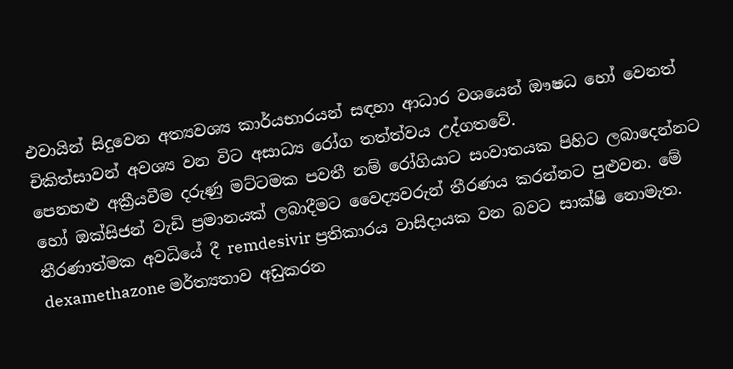එවායින් සිදුවෙන අත්‍යවශ්‍ය කාර්යභාරයන් සඳහා ආධාර වශයෙන් ඖෂධ හෝ වෙනත් චිකිත්සාවන් අවශ්‍ය වන විට අසාධ්‍ය රෝග තත්ත්වය උද්ගතවේ.
පෙනහළු අක්‍රීයවීම දරුණු මට්ටමක පවතී නම් රෝගියාට සංවාතයක පිහිට ලබාදෙන්නට හෝ ඔක්සිජන් වැඩි ප්‍රමානයක් ලබාදීමට වෛද්‍යවරුන් තීරණය කරන්නට පුළුවන. මේ තීරණාත්මක අවධියේ දී remdesivir ප්‍රතිකාරය වාසිදායක වන බවට සාක්ෂි නොමැත. dexamethazone මර්ත්‍යතාව අඩුකරන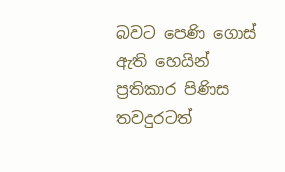බවට පෙණි ගොස් ඇති හෙයින් ප්‍රතිකාර පිණිස තවදුරටත්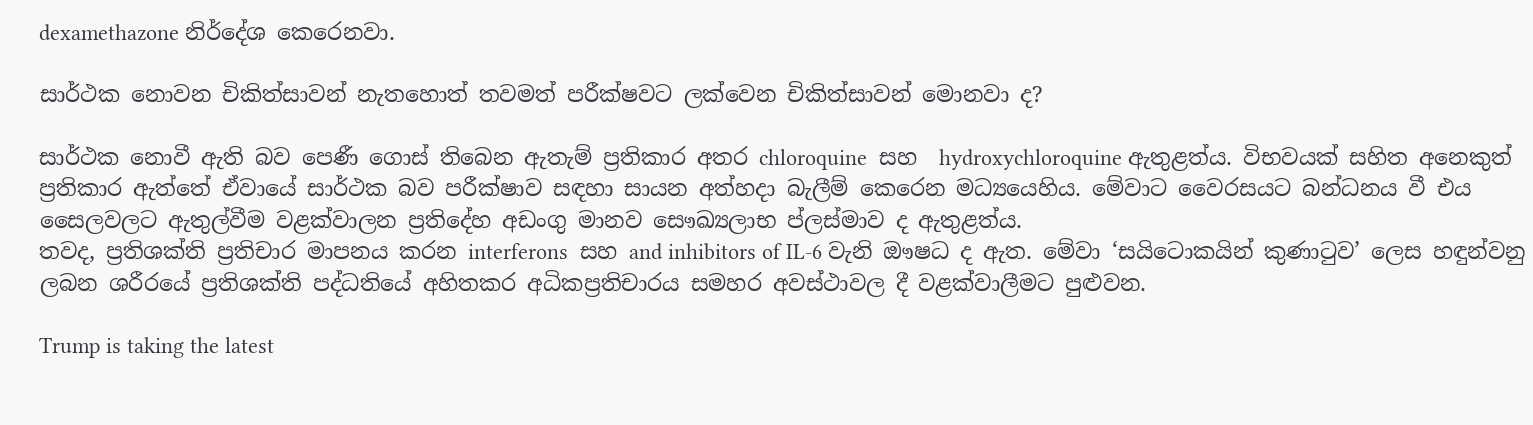dexamethazone නිර්දේශ කෙරෙනවා.

සාර්ථක නොවන චිකිත්සාවන් නැතහොත් තවමත් පරීක්ෂවට ලක්වෙන චිකිත්සාවන් මොනවා ද?

සාර්ථක නොවී ඇති බව පෙණී ගොස් තිබෙන ඇතැම් ප්‍රතිකාර අතර chloroquine  සහ  hydroxychloroquine ඇතුළත්ය. විභවයක් සහිත අනෙකුත් ප්‍රතිකාර ඇත්තේ ඒවායේ සාර්ථක බව පරීක්ෂාව සඳහා සායන අත්හදා බැලීම් කෙරෙන මධ්‍යයෙහිය. මේවාට වෛරසයට බන්ධනය වී එය සෛලවලට ඇතුල්වීම වළක්වාලන ප්‍රතිදේහ අඩංගු මානව සෞඛ්‍යලාභ ප්ලස්මාව ද ඇතුළත්ය.
තවද, ප්‍රතිශක්ති ප්‍රතිචාර මාපනය කරන interferons  සහ and inhibitors of IL-6 වැනි ඖෂධ ද ඇත. මේවා ‘සයිටොකයින් කුණාටුව’ ලෙස හඳුන්වනු ලබන ශරීරයේ ප්‍රතිශක්ති පද්ධතියේ අහිතකර අධිකප්‍රතිචාරය සමහර අවස්ථාවල දී වළක්වාලීමට පුළුවන.

Trump is taking the latest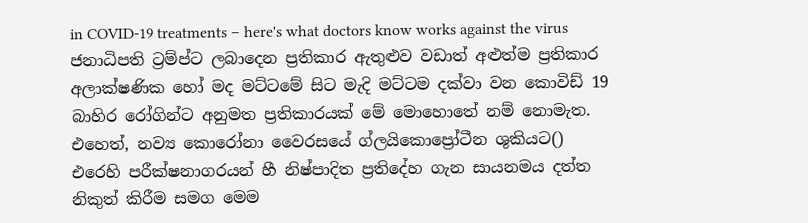in COVID-19 treatments – here's what doctors know works against the virus
ජනාධිපති ට්‍රම්ප්ට ලබාදෙන ප්‍රතිකාර ඇතුළුව වඩාත් අළුත්ම ප්‍රතිකාර
අලාක්ෂණික හෝ මද මට්ටමේ සිට මැදි මට්ටම දක්වා වන කොවිඩ් 19 බාහිර රෝගින්ට අනුමත ප්‍රතිකාරයක් මේ මොහොතේ නම් නොමැත. එහෙත්, නව්‍ය කොරෝනා වෛරසයේ ග්ලයිකොප්‍රෝටීන ශුකියට() එරෙහි පරීක්ෂනාගරයන් හී නිෂ්පාදිත ප්‍රතිදේහ ගැන සායනමය දත්ත නිකුත් කිරීම සමග මෙම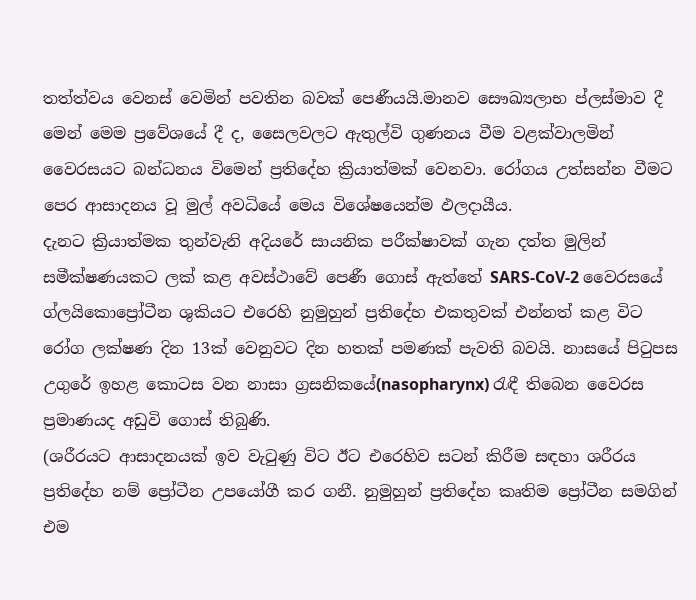තත්ත්වය වෙනස් වෙමින් පවතින බවක් පෙණීයයි.මානව සෞඛ්‍යලාභ ප්ලස්මාව දී මෙන් මෙම ප්‍රවේශයේ දී ද, සෛලවලට ඇතුල්වි ගුණනය වීම වළක්වාලමින් වෛරසයට බන්ධනය විමෙන් ප්‍රතිදේහ ක්‍රියාත්මක් වෙනවා. රෝගය උත්සන්න වීමට පෙර ආසාදනය වූ මුල් අවධියේ මෙය විශේෂයෙන්ම ඵලදායීය.
දැනට ක්‍රියාත්මක තුන්වැනි අදියරේ සායනික පරීක්ෂාවක් ගැන දත්ත මුලින් සමීක්ෂණයකට ලක් කළ අවස්ථාවේ පෙණී ගොස් ඇත්තේ SARS-CoV-2 වෛරසයේ ග්ලයිකොප්‍රෝටීන ශුකියට එරෙහි නුමුහුන් ප්‍රතිදේහ එකතුවක් එන්නත් කළ විට රෝග ලක්ෂණ දින 13ක් වෙනුවට දින හතක් පමණක් පැවති බවයි. නාසයේ පිටුපස උගුරේ ඉහළ කොටස වන නාසා ග්‍රසනිකයේ(nasopharynx) රැඳී තිබෙන වෛරස ප්‍රමාණයද අඩුවි ගොස් තිබුණි.
(ශරීරයට ආසාදනයක් ඉව වැටුණු විට ඊට එරෙහිව සටන් කිරීම සඳහා ශරීරය ප්‍රතිදේහ නම් ප්‍රෝටීන උපයෝගී කර ගනී. නුමුහුන් ප්‍රතිදේහ කෘතිම ප්‍රෝටීන සමගින් එම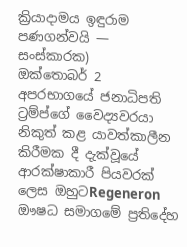ක්‍රියාදාමය ඉඳුරාම පණගන්වයි — සංස්කාරක)
ඔක්තොබර් 2 අපරභාගයේ ජනාධිපති ට්‍රම්ප්ගේ වෛද්‍යවරයා නිකුත් කළ යාවත්කාලීන කිරීමක දී දැක්වූයේ ආරක්ෂාකාරී පියවරක් ලෙස ඔහුටRegeneron ඖෂධ සමාගමේ ප්‍රතිදේහ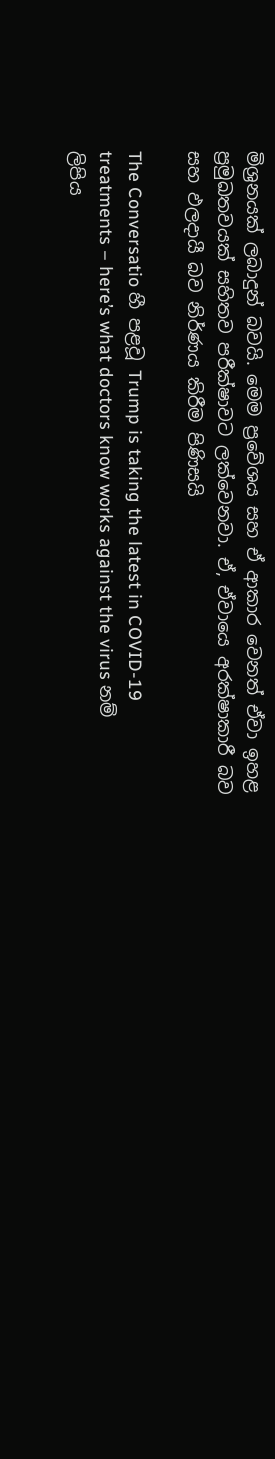මිශ්‍රනයක් ලබාදුන් බවයි. මෙම ප්‍රවේශය සහ ඒ ආකාර වෙනත් ඒවා ඉහළ ප්‍රමුඛතවයක් සහිතව පරීක්ෂාවට ලක්වෙනවා. ඒ, ඒවායෙ අරක්ෂාකාරී බව සහ ඵලදායී බව නිර්ණය කිරීම පිණිසයි

The Conversatio හී පළවූ Trump is taking the latest in COVID-19 treatments – here’s what doctors know works against the virus නම් ලිපිය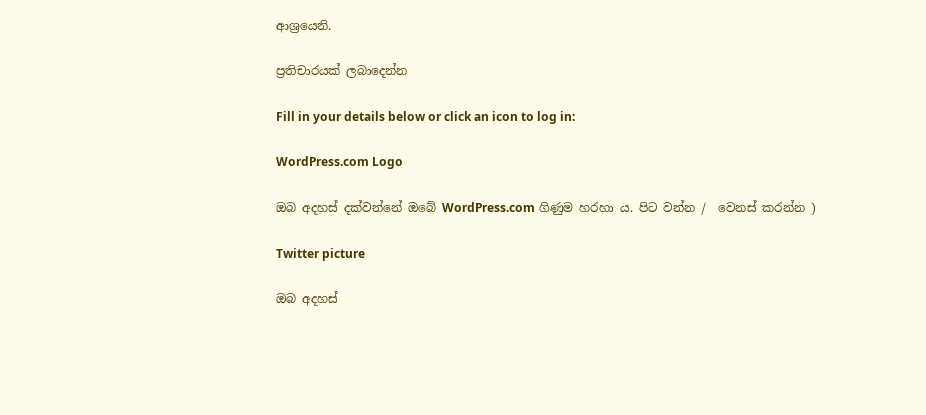ආශ්‍රයෙනි.

ප්‍රතිචාරයක් ලබාදෙන්න

Fill in your details below or click an icon to log in:

WordPress.com Logo

ඔබ අදහස් දක්වන්නේ ඔබේ WordPress.com ගිණුම හරහා ය. පිට වන්න /  වෙනස් කරන්න )

Twitter picture

ඔබ අදහස්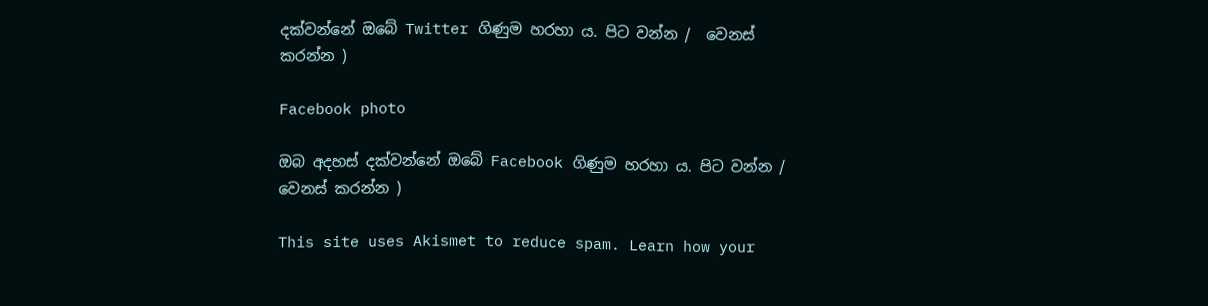දක්වන්නේ ඔබේ Twitter ගිණුම හරහා ය. පිට වන්න /  වෙනස් කරන්න )

Facebook photo

ඔබ අදහස් දක්වන්නේ ඔබේ Facebook ගිණුම හරහා ය. පිට වන්න /  වෙනස් කරන්න )

This site uses Akismet to reduce spam. Learn how your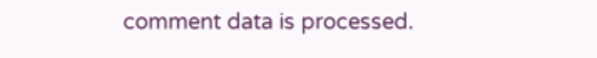comment data is processed.